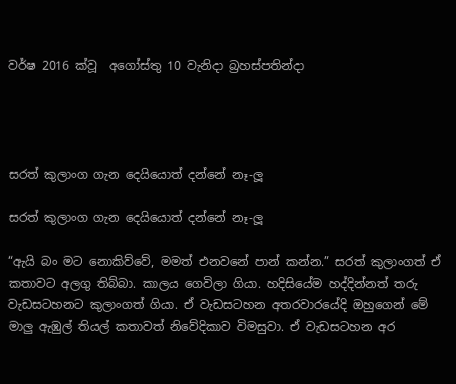වර්ෂ 2016 ක්වූ  අගෝස්තු 10 වැනිදා බ්‍රහස්පතින්දා




සරත් කුලාංග ගැන දෙයියොත් දන්නේ නෑ-ලූ

සරත් කුලාංග ගැන දෙයියොත් දන්නේ නෑ-ලූ

“ඇයි බං මට නොකිව්වේ, මමත් එනවනේ පාන් කන්න.” සරත් කුලාංගත් ඒ කතාවට අලගු තිබ්බා. කාලය ගෙවිලා ගියා. හදිසියේම හද්දින්නත් තරු වැඩසටහනට කුලාංගත් ගියා. ඒ වැඩසටහන අතරවාරයේදි ඔහුගෙන් මේ මාලු ඇඹුල් තියල් කතාවත් නිවේදිකාව විමසුවා. ඒ වැඩසටහන අර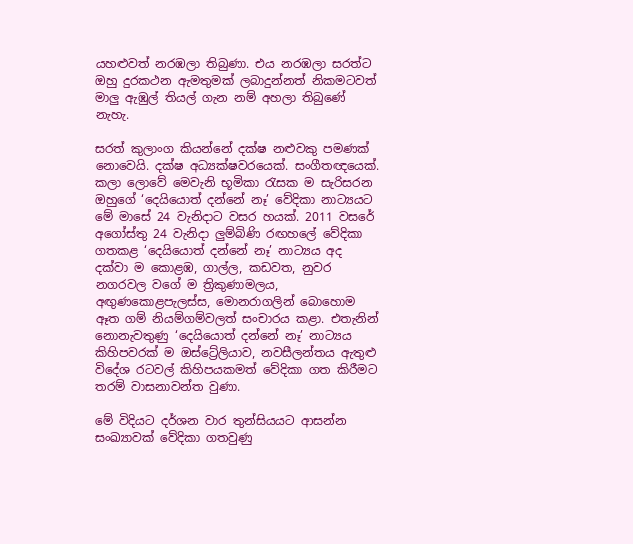යහළුවත් නරඹලා තිබුණා. එය නරඹලා සරත්ට ඔහු දුරකථන ඇමතුමක් ලබාදුන්නත් නිකමටවත් මාලු ඇඹුල් තියල් ගැන නම් අහලා තිබුණේ නැහැ.

සරත් කුලාංග කියන්නේ දක්ෂ නළුවකු පමණක් නොවෙයි. දක්ෂ අධ්‍යක්ෂවරයෙක්. සංගීතඥයෙක්. කලා ලොවේ මෙවැනි භූමිකා රැසක ම සැරිසරන ඔහුගේ ‘දෙයියොත් දන්නේ නෑ’ වේදිකා නාට්‍යයට මේ මාසේ 24 වැනිදාට වසර හයක්. 2011 වසරේ අගෝස්තු 24 වැනිදා ලුම්බිණි රඟහලේ වේදිකා ගතකළ ‘දෙයියොත් දන්නේ නෑ’ නාට්‍යය අද දක්වා ම කොළඹ, ගාල්ල, කඩවත, නුවර නගරවල වගේ ම ත්‍රිකුණාමලය, අඟුණකොළපැලස්ස, මොනරාගලින් බොහොම ඈත ගම් නියම්ගම්වලත් සංචාරය කළා. එතැනින් නොනැවතුණු ‘දෙයියොත් දන්නේ නෑ’ නාට්‍යය කිහිපවරක් ම ඔස්ට්‍රේලියාව, නවසීලන්තය ඇතුළු විදේශ රටවල් කිහිපයකමත් වේදිකා ගත කිරීමට තරම් වාසනාවන්ත වුණා.

මේ විදියට දර්ශන වාර තුන්සියයට ආසන්න සංඛ්‍යාවක් වේදිකා ගතවුණු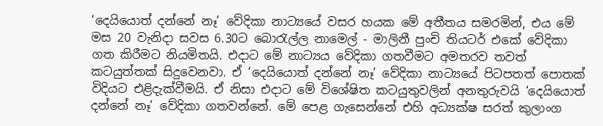‘දෙයියොත් දන්නේ නෑ’ වේදිකා නාට්‍යයේ වසර හයක මේ අතීතය සමරමින්, එය මේ මස 20 වැනිදා සවස 6.30ට බොරැල්ල නාමෙල් - මාලිනී පුංචි තියටර් එකේ වේදිකා ගත කිරීමට නියමිතයි. එදාට මේ නාට්‍යය වේදිකා ගතවීමට අමතරව තවත් කටයුත්තක් සිදුවෙනවා. ඒ ‘දෙයියොත් දන්නේ නෑ’ වේදිකා නාට්‍යයේ පිටපතත් පොතක් විදියට එළිදැක්වීමයි. ඒ නිසා එදාට මේ විශේෂිත කටයුතුවලින් අනතුරුවයි ‘දෙයියොත් දන්නේ නෑ’ වේදිකා ගතවන්නේ. මේ පෙළ ගැසෙන්නේ එහි අධ්‍යක්ෂ සරත් කුලාංග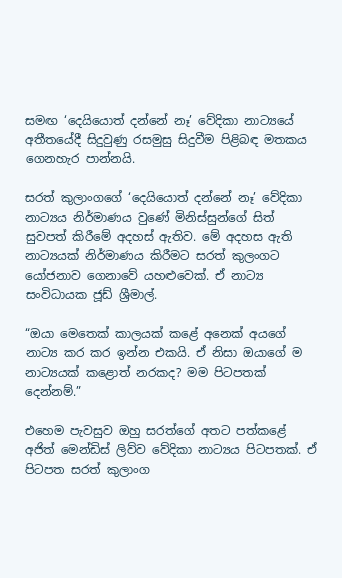සමඟ ‘දෙයියොත් දන්නේ නෑ’ වේදිකා නාට්‍යයේ අතීතයේදී සිදුවුණු රසමුසු සිදුවීම පිළිබඳ මතකය ගෙනහැර පාන්නයි.

සරත් කුලාංගගේ ‘දෙයියොත් දන්නේ නෑ’ වේදිකා නාට්‍යය නිර්මාණය වුණේ මිනිස්සුන්ගේ සිත් සුවපත් කිරීමේ අදහස් ඇතිව. මේ අදහස ඇති නාට්‍යයක් නිර්මාණය කිරීමට සරත් කුලංගට යෝජනාව ගෙනාවේ යහළුවෙක්. ඒ නාට්‍ය සංවිධායක ජූඩ් ශ්‍රීමාල්.

“ඔයා මෙතෙක් කාලයක් කළේ අනෙක් අයගේ නාට්‍ය කර කර ඉන්න එකයි. ඒ නිසා ඔයාගේ ම නාට්‍යයක් කළොත් නරකද? මම පිටපතක් දෙන්නම්.”

එහෙම පැවසුව ඔහු සරත්ගේ අතට පත්කළේ අජිත් මෙන්ඩිස් ලිව්ව වේදිකා නාට්‍යය පිටපතක්. ඒ පිටපත සරත් කුලාංග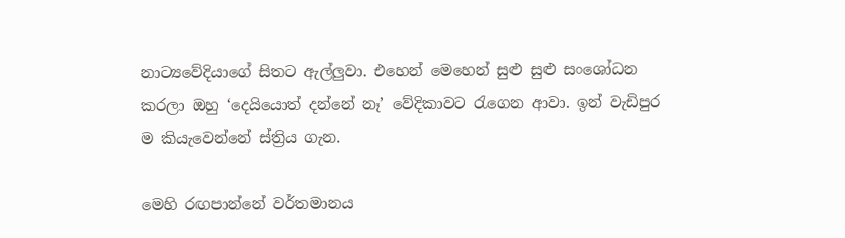නාට්‍යවේදියාගේ සිතට ඇල්ලුවා. එහෙන් මෙහෙන් සුළු සුළු සංශෝධන කරලා ඔහු ‘දෙයියොත් දන්නේ නෑ’ වේදිකාවට රැගෙන ආවා. ඉන් වැඩිපුර ම කියැවෙන්නේ ස්ත්‍රිය ගැන.

මෙහි රඟපාන්නේ වර්තමානය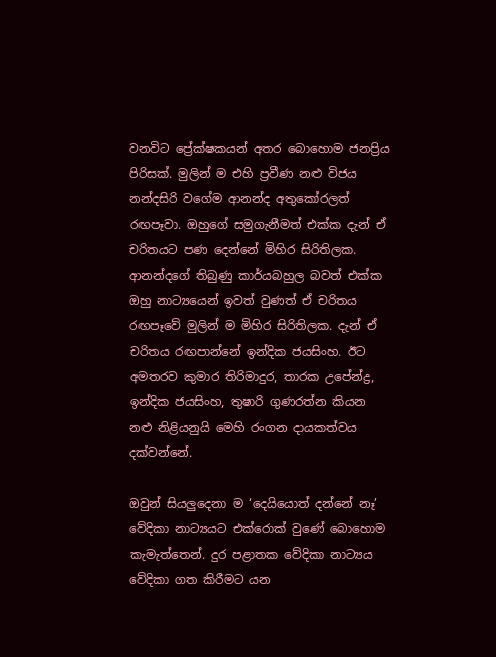වනවිට ප්‍රේක්ෂකයන් අතර බොහොම ජනප්‍රිය පිරිසක්. මුලින් ම එහි ප්‍රවීණ නළු විජය නන්දසිරි වගේම ආනන්ද අතුකෝරලත් රඟපෑවා. ඔහුගේ සමුගැනීමත් එක්ක දැන් ඒ චරිතයට පණ දෙන්නේ මිහිර සිරිතිලක. ආනන්දගේ තිබුණු කාර්යබහුල බවත් එක්ක ඔහු නාට්‍යයෙන් ඉවත් වුණත් ඒ චරිතය රඟපෑවේ මුලින් ම මිහිර සිරිතිලක. දැන් ඒ චරිතය රඟපාන්නේ ඉන්දික ජයසිංහ. ඊට අමතරව කුමාර තිරිමාදුර, තාරක උපේන්ද්‍ර, ඉන්දික ජයසිංහ, තුෂාරි ගුණරත්න කියන නළු නිළියනුයි මෙහි රංගන දායකත්වය දක්වන්නේ.

ඔවුන් සියලුදෙනා ම ‘දෙයියොත් දන්නේ නෑ’ වේදිකා නාට්‍යයට එක්රොක් වුණේ බොහොම කැමැත්තෙන්. දුර පළාතක වේදිකා නාට්‍යය වේදිකා ගත කිරීමට යන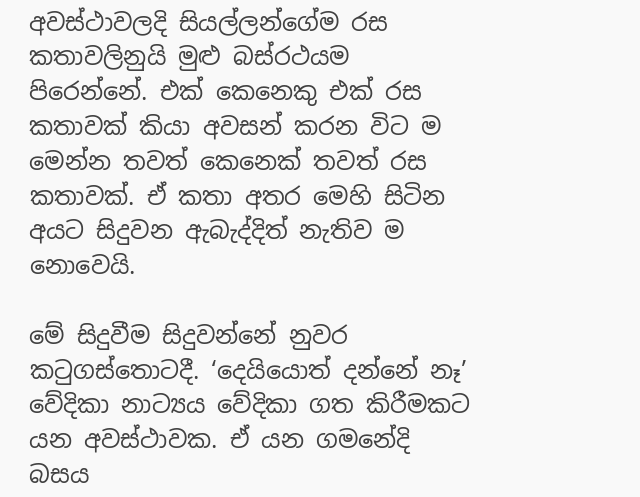අවස්ථාවලදි සියල්ලන්ගේම රස කතාවලිනුයි මුළු බස්රථයම පිරෙන්නේ. එක් කෙනෙකු එක් රස කතාවක් කියා අවසන් කරන විට ම මෙන්න තවත් කෙනෙක් තවත් රස කතාවක්. ඒ කතා අතර මෙහි සිටින අයට සිදුවන ඇබැද්දිත් නැතිව ම නොවෙයි.

මේ සිදුවීම සිදුවන්නේ නුවර කටුගස්තොටදී. ‘දෙයියොත් දන්නේ නෑ’ වේදිකා නාට්‍යය වේදිකා ගත කිරීමකට යන අවස්ථාවක. ඒ යන ගමනේදි බසය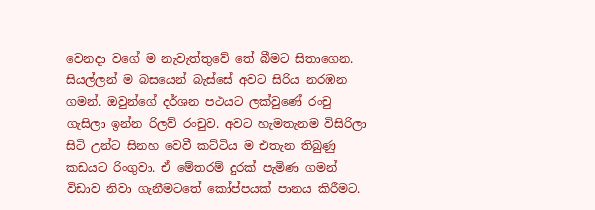වෙනදා වගේ ම නැවැත්තුවේ තේ බීමට සිතාගෙන. සියල්ලන් ම බසයෙන් බැස්සේ අවට සිරිය නරඹන ගමන්. ඔවුන්ගේ දර්ශන පථයට ලක්වුණේ රංචු ගැසිලා ඉන්න රිලව් රංචුව. අවට හැමතැනම විසිරිලා සිටි උන්ට සිනහ වෙවී කට්ටිය ම එතැන තිබුණු කඩයට රිංගුවා. ඒ මේතරම් දුරක් පැමිණ ගමන් විඩාව නිවා ගැනීමටතේ කෝප්පයක් පානය කිරීමට.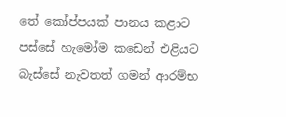තේ කෝප්පයක් පානය කළාට පස්සේ හැමෝම කඩෙන් එළියට බැස්සේ නැවතත් ගමන් ආරම්භ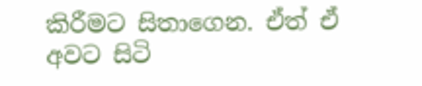කිරීමට සිතාගෙන. ඒත් ඒ අවට සිටි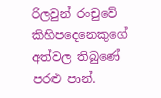රිලවුන් රංචුවේ කිහිපදෙනෙකුගේ අත්වල තිබුණේ පරළු පාන්.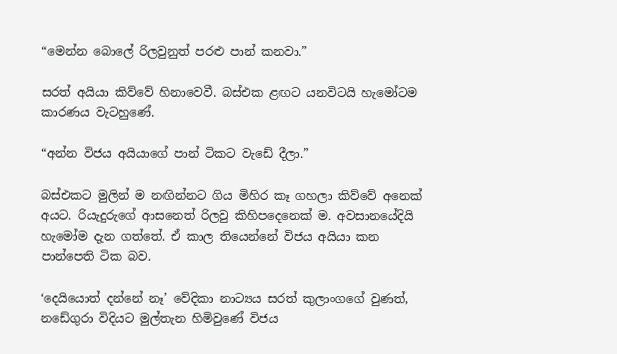“මෙන්න බොලේ රිලවුනුත් පරළු පාන් කනවා.”

සරත් අයියා කිව්වේ හිනාවෙවී. බස්එක ළඟට යනවිටයි හැමෝටම කාරණය වැටහුණේ.

“අන්න විජය අයියාගේ පාන් ටිකට වැඩේ දීලා.”

බස්එකට මුලින් ම නඟින්නට ගිය මිහිර කෑ ගහලා කිව්වේ අනෙක් අයට. රියැදුරුගේ ආසනෙත් රිලවු කිහිපදෙනෙක් ම. අවසානයේදියි හැමෝම දැන ගත්තේ. ඒ කාල තියෙන්නේ විජය අයියා කන පාන්පෙති ටික බව.

‘දෙයියොත් දන්නේ නෑ’ වේදිකා නාට්‍යය සරත් කුලාංගගේ වුණත්, නඩේගුරා විදියට මුල්තැන හිමිවුණේ විජය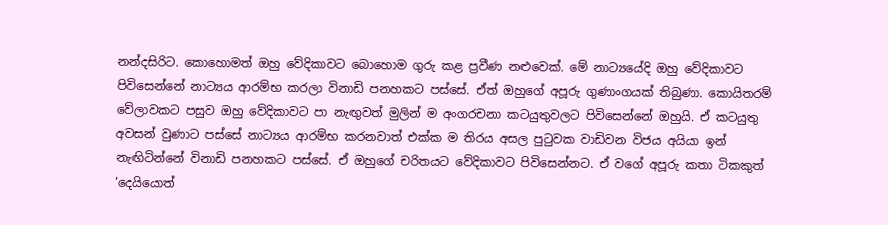නන්දසිරිට. කොහොමත් ඔහු වේදිකාවට බොහොම ගුරු කළ ප්‍රවීණ නළුවෙක්. මේ නාට්‍යයේදි ඔහු වේදිකාවට පිවිසෙන්නේ නාට්‍යය ආරම්භ කරලා විනාඩි පනහකට පස්සේ. ඒත් ඔහුගේ අපූරු ගුණාංගයක් තිබුණා. කොයිතරම් වේලාවකට පසුව ඔහු වේදිකාවට පා නැඟුවත් මුලින් ම අංගරචනා කටයුතුවලට පිවිසෙන්නේ ඔහුයි. ඒ කටයුතු අවසන් වුණාට පස්සේ නාට්‍යය ආරම්භ කරනවාත් එක්ක ම තිරය අසල පුටුවක වාඩිවන විජය අයියා ඉන් නැඟිටින්නේ විනාඩි පනහකට පස්සේ. ඒ ඔහුගේ චරිතයට වේදිකාවට පිවිසෙන්නට. ඒ වගේ අපූරු කතා ටිකකුත් ‘දෙයියොත්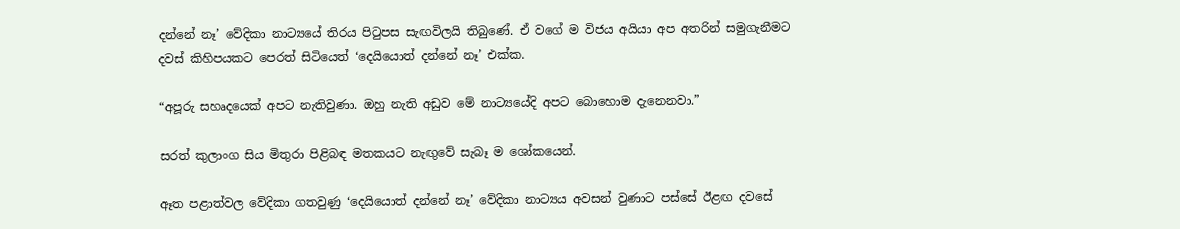දන්නේ නෑ’ වේදිකා නාට්‍යයේ තිරය පිටුපස සැඟවිලයි තිබුණේ. ඒ වගේ ම විජය අයියා අප අතරින් සමුගැනීමට දවස් කිහිපයකට පෙරත් සිටියෙත් ‘දෙයියොත් දන්නේ නෑ’ එක්ක.

“අපූරු සහෘදයෙක් අපට නැතිවුණා. ඔහු නැති අඩුව මේ නාට්‍යයේදි අපට බොහොම දැනෙනවා.”

සරත් කුලාංග සිය මිතුරා පිළිබඳ මතකයට නැඟුවේ සැබෑ ම ශෝකයෙන්.

ඈත පළාත්වල වේදිකා ගතවුණු ‘දෙයියොත් දන්නේ නෑ’ වේදිකා නාට්‍යය අවසන් වුණාට පස්සේ ඊළඟ දවසේ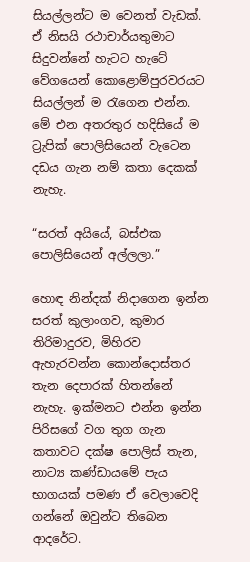සියල්ලන්ට ම වෙනත් වැඩක්. ඒ නිසයි රථාචාර්යතුමාට සිදුවන්නේ හැටට හැටේ වේගයෙන් කොළොම්පුරවරයට සියල්ලන් ම රැගෙන එන්න. මේ එන අතරතුර හදිසියේ ම ට්‍රැපික් පොලිසියෙන් වැටෙන දඩය ගැන නම් කතා දෙකක් නැහැ.

“සරත් අයියේ, බස්එක පොලිසියෙන් අල්ලලා.”

හොඳ නින්දක් නිදාගෙන ඉන්න සරත් කුලාංගව, කුමාර තිරිමාදුරව, මිහිරව ඇහැරවන්න කොන්දොස්තර තැන දෙපාරක් හිතන්නේ නැහැ. ඉක්මනට එන්න ඉන්න පිරිසගේ වග තුග ගැන කතාවට දක්ෂ පොලිස් තැන, නාට්‍ය කණ්ඩායමේ පැය භාගයක් පමණ ඒ වෙලාවෙදි ගන්නේ ඔවුන්ට තිබෙන ආදරේට.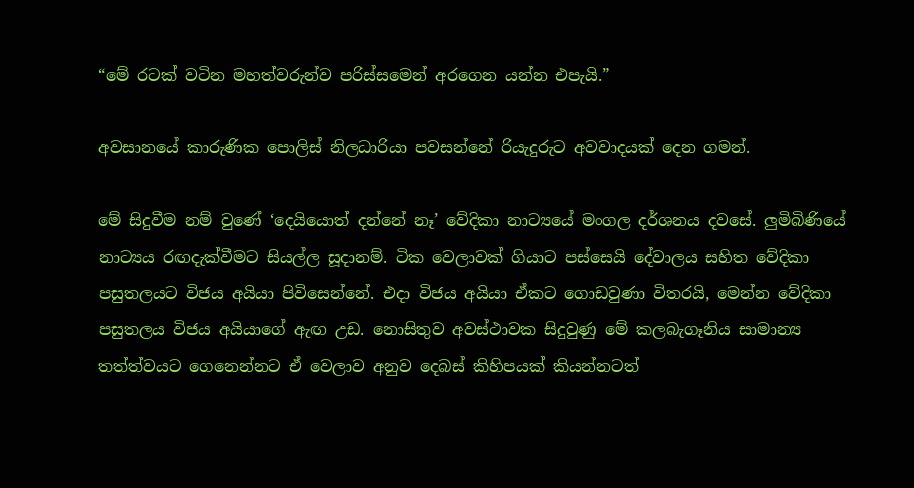“මේ රටක් වටින මහත්වරුන්ව පරිස්සමෙන් අරගෙන යන්න එපැයි.”

අවසානයේ කාරුණික පොලිස් නිලධාරියා පවසන්නේ රියැදුරුට අවවාදයක් දෙන ගමන්.

මේ සිදුවීම නම් වුණේ ‘දෙයියොත් දන්නේ නෑ’ වේදිකා නාට්‍යයේ මංගල දර්ශනය දවසේ. ලුමිබිණියේ නාට්‍යය රඟදැක්වීමට සියල්ල සූදානම්. ටික වෙලාවක් ගියාට පස්සෙයි දේවාලය සහිත වේදිකා පසුතලයට විජය අයියා පිවිසෙන්නේ. එදා විජය අයියා ඒකට ගොඩවුණා විතරයි, මෙන්න වේදිකා පසුතලය විජය අයියාගේ ඇඟ උඩ. නොසිතුව අවස්ථාවක සිදුවුණු මේ කලබැගෑනිය සාමාන්‍ය තත්ත්වයට ගෙනෙන්නට ඒ වෙලාව අනුව දෙබස් කිහිපයක් කියන්නටත්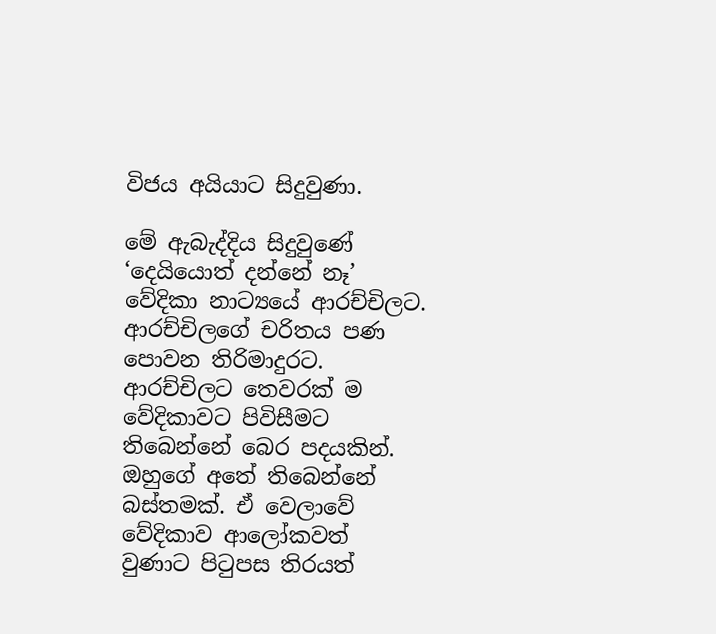විජය අයියාට සිදුවුණා.

මේ ඇබැද්දිය සිදුවුණේ ‘දෙයියොත් දන්නේ නෑ’ වේදිකා නාට්‍යයේ ආරච්චිලට. ආරච්චිලගේ චරිතය පණ පොවන තිරිමාදුරට. ආරච්චිලට තෙවරක් ම වේදිකාවට පිවිසීමට තිබෙන්නේ බෙර පදයකින්. ඔහුගේ අතේ තිබෙන්නේ බස්තමක්. ඒ වෙලාවේ වේදිකාව ආලෝකවත් වුණාට පිටුපස තිරයත්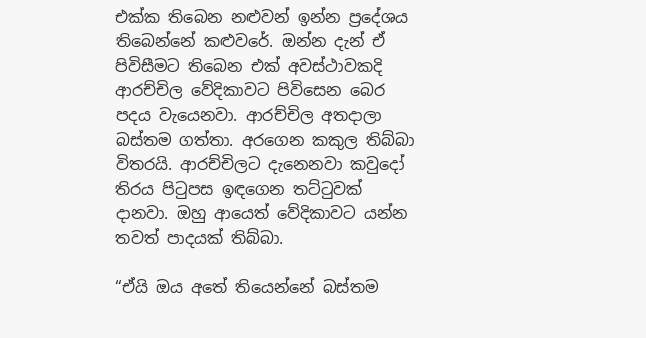එක්ක තිබෙන නළුවන් ඉන්න ප්‍රදේශය තිබෙන්නේ කළුවරේ. ඔන්න දැන් ඒ පිවිසීමට තිබෙන එක් අවස්ථාවකදි ආරච්චිල වේදිකාවට පිවිසෙන බෙර පදය වැයෙනවා. ආරච්චිල අතදාලා බස්තම ගත්තා. අරගෙන කකුල තිබ්බා විතරයි. ආරච්චිලට දැනෙනවා කවුදෝ තිරය පිටුපස ඉඳගෙන තට්ටුවක් දානවා. ඔහු ආයෙත් වේදිකාවට යන්න තවත් පාදයක් තිබ්බා.

“ඒයි ඔය අතේ තියෙන්නේ බස්තම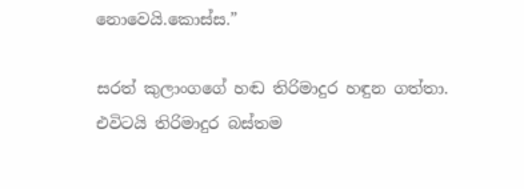නොවෙයි.කොස්ස.”

සරත් කුලාංගගේ හඬ තිරිමාදුර හඳුන ගත්තා. එවිටයි තිරිමාදුර බස්තම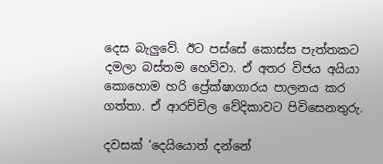දෙස බැලුවේ. ඊට පස්සේ කොස්ස පැත්තකට දමලා බස්තම හෙව්වා. ඒ අතර විජය අයියා කොහොම හරි ප්‍රේක්ෂාගාරය පාලනය කර ගත්තා. ඒ ආරච්චිල වේදිකාවට පිවිසෙනතුරු.

දවසක් ‘දෙයියොත් දන්නේ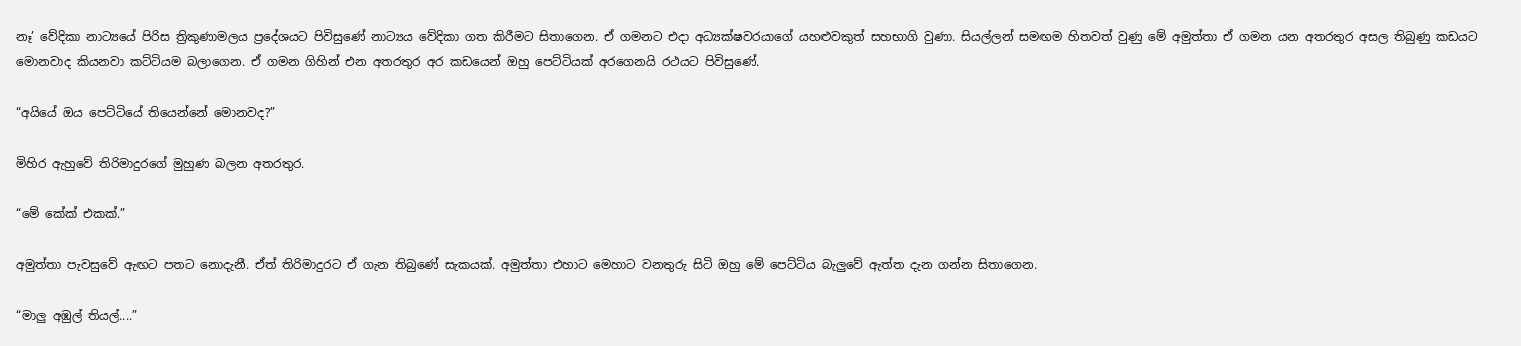නෑ’ වේදිකා නාට්‍යයේ පිරිස ත්‍රිකුණාමලය ප්‍රදේශයට පිවිසුණේ නාට්‍යය වේදිකා ගත කිරීමට සිතාගෙන. ඒ ගමනට එදා අධ්‍යක්ෂවරයාගේ යහළුවකුත් සහභාගි වුණා. සියල්ලන් සමඟම හිතවත් වුණු මේ අමුත්තා ඒ ගමන යන අතරතුර අසල තිබුණු කඩයට මොනවාද කියනවා කට්ටියම බලාගෙන. ඒ ගමන ගිහින් එන අතරතුර අර කඩයෙන් ඔහු පෙට්ටියක් අරගෙනයි රථයට පිවිසුණේ.

“අයියේ ඔය පෙට්ටියේ තියෙන්නේ මොනවද?”

මිහිර ඇහුවේ තිරිමාදුරගේ මුහුණ බලන අතරතුර.

“මේ කේක් එකක්.”

අමුත්තා පැවසුවේ ඇඟට පතට නොදැනී. ඒත් තිරිමාදුරට ඒ ගැන තිබුණේ සැකයක්. අමුත්තා එහාට මෙහාට වනතුරු සිටි ඔහු මේ පෙට්ටිය බැලුවේ ඇත්ත දැන ගන්න සිතාගෙන.

“මාලු අඹුල් තියල්....”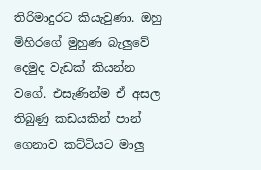තිරිමාදුරට කියැවුණා. ඔහු මිහිරගේ මුහුණ බැලුවේ දෙමුද වැඩක් කියන්න වගේ. එසැණින්ම ඒ අසල තිබුණු කඩයකින් පාන් ගෙනාව කට්ටියට මාලු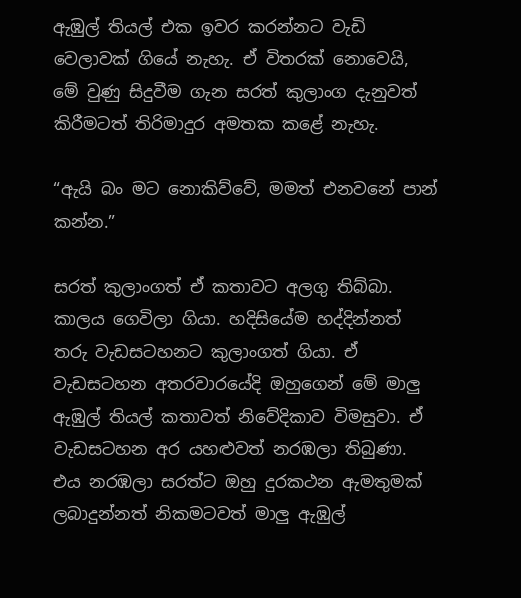ඇඹුල් තියල් එක ඉවර කරන්නට වැඩි වෙලාවක් ගියේ නැහැ. ඒ විතරක් නොවෙයි, මේ වුණු සිදුවීම ගැන සරත් කුලාංග දැනුවත් කිරීමටත් තිරිමාදුර අමතක කළේ නැහැ.

“ඇයි බං මට නොකිව්වේ, මමත් එනවනේ පාන් කන්න.”

සරත් කුලාංගත් ඒ කතාවට අලගු තිබ්බා. කාලය ගෙවිලා ගියා. හදිසියේම හද්දින්නත් තරු වැඩසටහනට කුලාංගත් ගියා. ඒ වැඩසටහන අතරවාරයේදි ඔහුගෙන් මේ මාලු ඇඹුල් තියල් කතාවත් නිවේදිකාව විමසුවා. ඒ වැඩසටහන අර යහළුවත් නරඹලා තිබුණා. එය නරඹලා සරත්ට ඔහු දුරකථන ඇමතුමක් ලබාදුන්නත් නිකමටවත් මාලු ඇඹුල්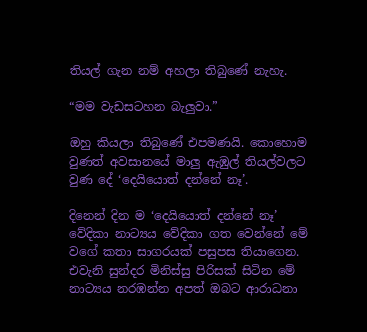තියල් ගැන නම් අහලා තිබුණේ නැහැ.

“මම වැඩසටහන බැලුවා.”

ඔහු කියලා තිබුණේ එපමණයි. කොහොම වුණත් අවසානයේ මාලු ඇඹුල් තියල්වලට වුණ දේ ‘දෙයියොත් දන්නේ නෑ’.

දිනෙන් දින ම ‘දෙයියොත් දන්නේ නෑ’ වේදිකා නාට්‍යය වේදිකා ගත වෙන්නේ මේ වගේ කතා සාගරයක් පසුපස තියාගෙන. එවැනි සුන්දර මිනිස්සු පිරිසක් සිටින මේ නාට්‍යය නරඹන්න අපත් ඔබට ආරාධනා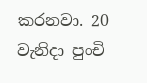කරනවා. 20 වැනිදා පුංචි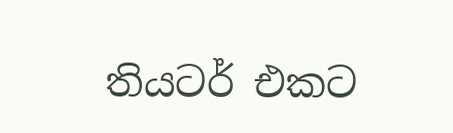තියටර් එකට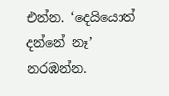එන්න. ‘දෙයියොත් දන්නේ නෑ’ නරඹන්න.